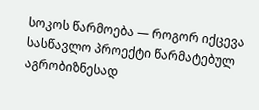სოკოს წარმოება — როგორ იქცევა სასწავლო პროექტი წარმატებულ აგრობიზნესად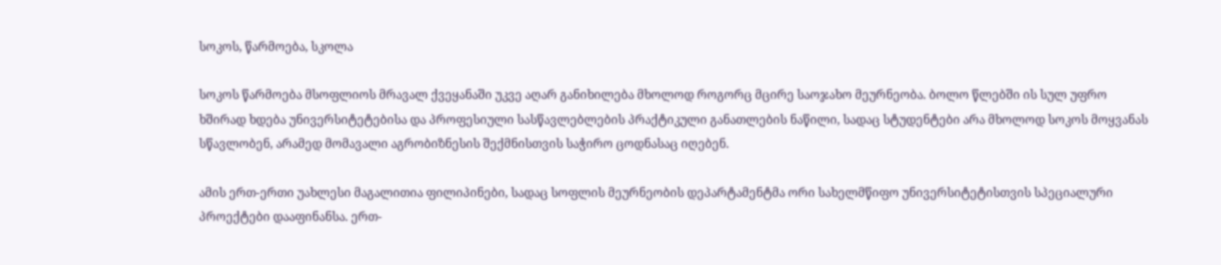სოკოს, წარმოება, სკოლა

სოკოს წარმოება მსოფლიოს მრავალ ქვეყანაში უკვე აღარ განიხილება მხოლოდ როგორც მცირე საოჯახო მეურნეობა. ბოლო წლებში ის სულ უფრო ხშირად ხდება უნივერსიტეტებისა და პროფესიული სასწავლებლების პრაქტიკული განათლების ნაწილი, სადაც სტუდენტები არა მხოლოდ სოკოს მოყვანას სწავლობენ, არამედ მომავალი აგრობიზნესის შექმნისთვის საჭირო ცოდნასაც იღებენ.

ამის ერთ-ერთი უახლესი მაგალითია ფილიპინები, სადაც სოფლის მეურნეობის დეპარტამენტმა ორი სახელმწიფო უნივერსიტეტისთვის სპეციალური პროექტები დააფინანსა. ერთ-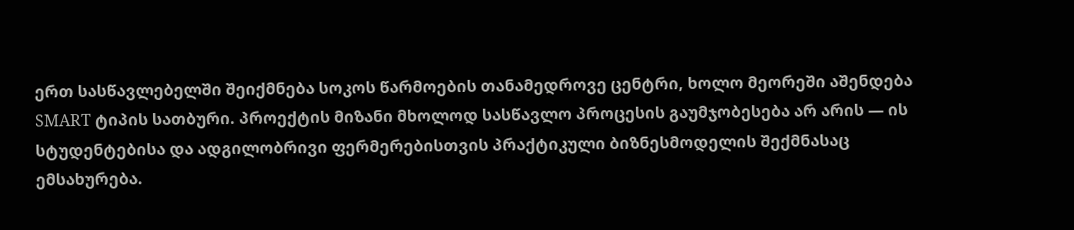ერთ სასწავლებელში შეიქმნება სოკოს წარმოების თანამედროვე ცენტრი, ხოლო მეორეში აშენდება SMART ტიპის სათბური. პროექტის მიზანი მხოლოდ სასწავლო პროცესის გაუმჯობესება არ არის — ის სტუდენტებისა და ადგილობრივი ფერმერებისთვის პრაქტიკული ბიზნესმოდელის შექმნასაც ემსახურება.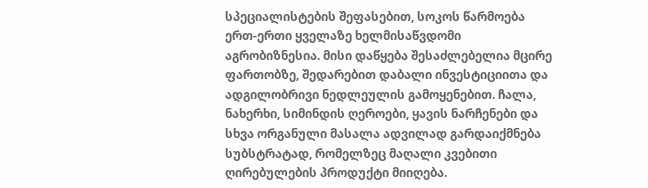სპეციალისტების შეფასებით, სოკოს წარმოება ერთ-ერთი ყველაზე ხელმისაწვდომი აგრობიზნესია. მისი დაწყება შესაძლებელია მცირე ფართობზე, შედარებით დაბალი ინვესტიციითა და ადგილობრივი ნედლეულის გამოყენებით. ჩალა, ნახერხი, სიმინდის ღეროები, ყავის ნარჩენები და სხვა ორგანული მასალა ადვილად გარდაიქმნება სუბსტრატად, რომელზეც მაღალი კვებითი ღირებულების პროდუქტი მიიღება.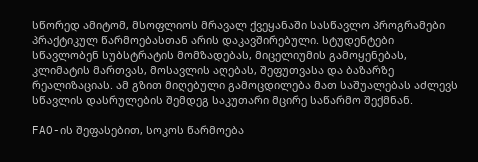სწორედ ამიტომ, მსოფლიოს მრავალ ქვეყანაში სასწავლო პროგრამები პრაქტიკულ წარმოებასთან არის დაკავშირებული. სტუდენტები სწავლობენ სუბსტრატის მომზადებას, მიცელიუმის გამოყენებას, კლიმატის მართვას, მოსავლის აღებას, შეფუთვასა და ბაზარზე რეალიზაციას. ამ გზით მიღებული გამოცდილება მათ საშუალებას აძლევს სწავლის დასრულების შემდეგ საკუთარი მცირე საწარმო შექმნან.

FAO-ის შეფასებით, სოკოს წარმოება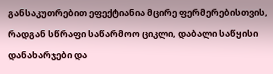განსაკუთრებით ეფექტიანია მცირე ფერმერებისთვის, რადგან სწრაფი საწარმოო ციკლი, დაბალი საწყისი დანახარჯები და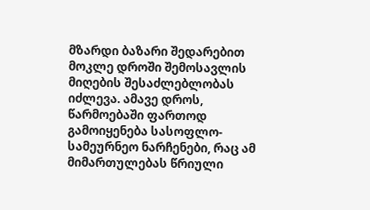მზარდი ბაზარი შედარებით მოკლე დროში შემოსავლის მიღების შესაძლებლობას იძლევა. ამავე დროს, წარმოებაში ფართოდ გამოიყენება სასოფლო-სამეურნეო ნარჩენები, რაც ამ მიმართულებას წრიული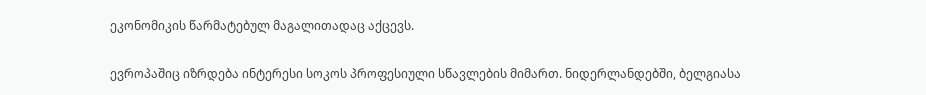ეკონომიკის წარმატებულ მაგალითადაც აქცევს.

ევროპაშიც იზრდება ინტერესი სოკოს პროფესიული სწავლების მიმართ. ნიდერლანდებში, ბელგიასა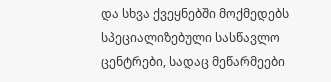და სხვა ქვეყნებში მოქმედებს სპეციალიზებული სასწავლო ცენტრები, სადაც მეწარმეები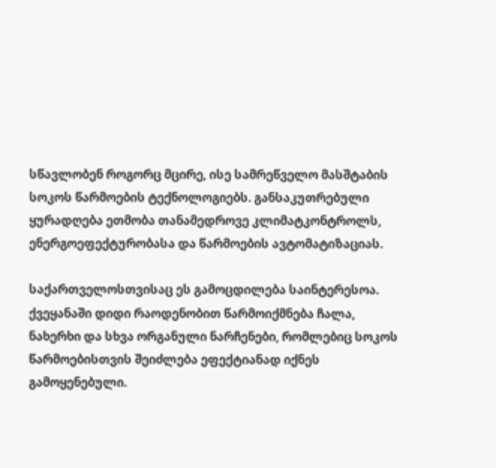სწავლობენ როგორც მცირე, ისე სამრეწველო მასშტაბის სოკოს წარმოების ტექნოლოგიებს. განსაკუთრებული ყურადღება ეთმობა თანამედროვე კლიმატკონტროლს, ენერგოეფექტურობასა და წარმოების ავტომატიზაციას.

საქართველოსთვისაც ეს გამოცდილება საინტერესოა. ქვეყანაში დიდი რაოდენობით წარმოიქმნება ჩალა, ნახერხი და სხვა ორგანული ნარჩენები, რომლებიც სოკოს წარმოებისთვის შეიძლება ეფექტიანად იქნეს გამოყენებული.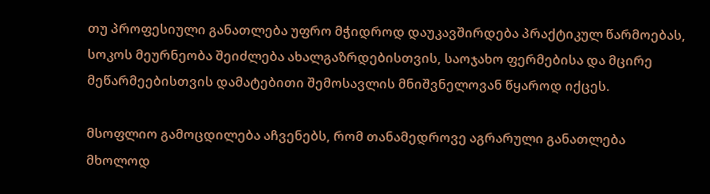თუ პროფესიული განათლება უფრო მჭიდროდ დაუკავშირდება პრაქტიკულ წარმოებას, სოკოს მეურნეობა შეიძლება ახალგაზრდებისთვის, საოჯახო ფერმებისა და მცირე მეწარმეებისთვის დამატებითი შემოსავლის მნიშვნელოვან წყაროდ იქცეს.

მსოფლიო გამოცდილება აჩვენებს, რომ თანამედროვე აგრარული განათლება მხოლოდ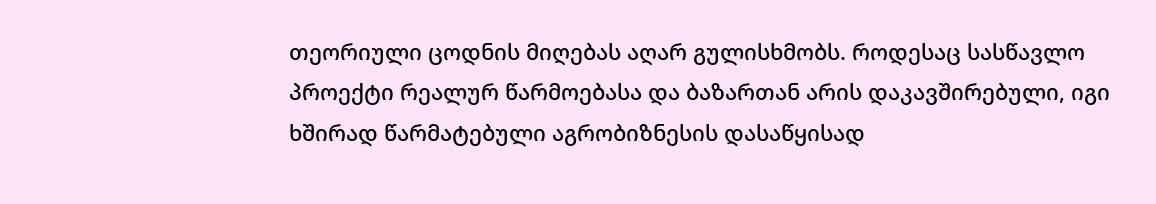თეორიული ცოდნის მიღებას აღარ გულისხმობს. როდესაც სასწავლო პროექტი რეალურ წარმოებასა და ბაზართან არის დაკავშირებული, იგი ხშირად წარმატებული აგრობიზნესის დასაწყისად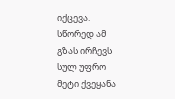იქცევა. სწორედ ამ გზას ირჩევს სულ უფრო მეტი ქვეყანა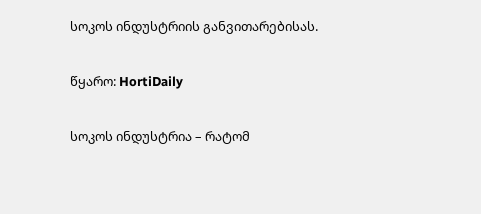სოკოს ინდუსტრიის განვითარებისას.

წყარო: HortiDaily

სოკოს ინდუსტრია – რატომ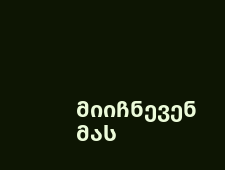მიიჩნევენ მას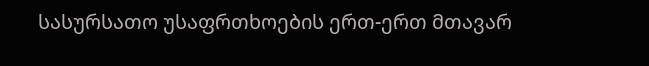სასურსათო უსაფრთხოების ერთ-ერთ მთავარ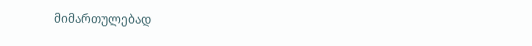მიმართულებად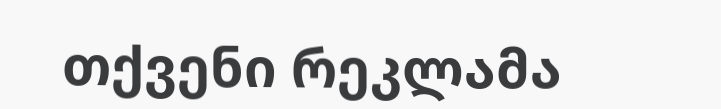თქვენი რეკლამა